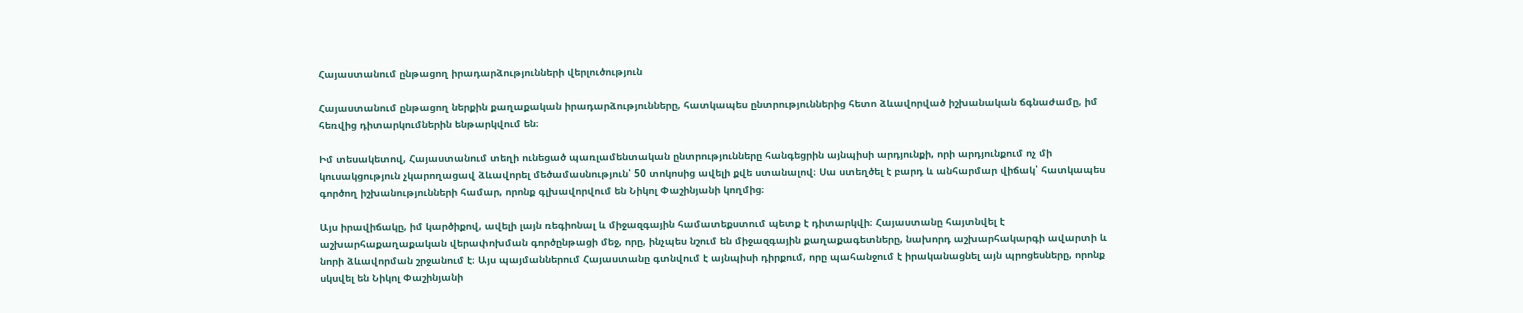Հայաստանում ընթացող իրադարձությունների վերլուծություն

Հայաստանում ընթացող ներքին քաղաքական իրադարձությունները, հատկապես ընտրություններից հետո ձևավորված իշխանական ճգնաժամը, իմ հեռվից դիտարկումներին ենթարկվում են։

Իմ տեսակետով, Հայաստանում տեղի ունեցած պառլամենտական ընտրությունները հանգեցրին այնպիսի արդյունքի, որի արդյունքում ոչ մի կուսակցություն չկարողացավ ձևավորել մեծամասնություն՝ 50 տոկոսից ավելի քվե ստանալով։ Սա ստեղծել է բարդ և անհարմար վիճակ՝ հատկապես գործող իշխանությունների համար, որոնք գլխավորվում են Նիկոլ Փաշինյանի կողմից։

Այս իրավիճակը, իմ կարծիքով, ավելի լայն ռեգիոնալ և միջազգային համատեքստում պետք է դիտարկվի։ Հայաստանը հայտնվել է աշխարհաքաղաքական վերափոխման գործընթացի մեջ, որը, ինչպես նշում են միջազգային քաղաքագետները, նախորդ աշխարհակարգի ավարտի և նորի ձևավորման շրջանում է։ Այս պայմաններում Հայաստանը գտնվում է այնպիսի դիրքում, որը պահանջում է իրականացնել այն պրոցեսները, որոնք սկսվել են Նիկոլ Փաշինյանի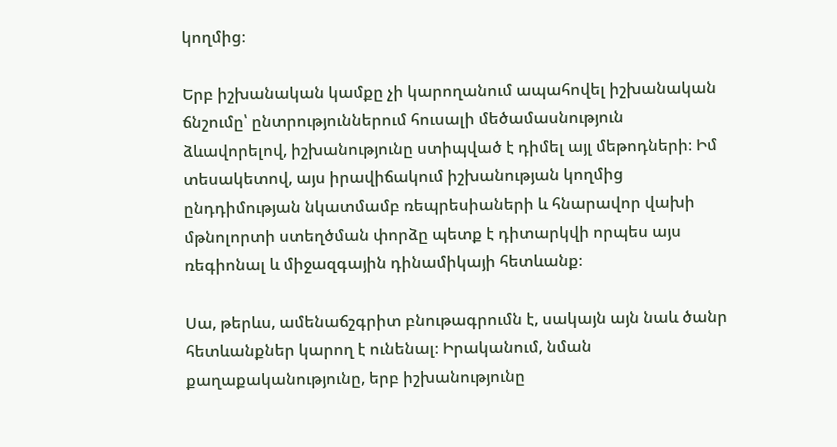կողմից։

Երբ իշխանական կամքը չի կարողանում ապահովել իշխանական ճնշումը՝ ընտրություններում հուսալի մեծամասնություն ձևավորելով, իշխանությունը ստիպված է դիմել այլ մեթոդների։ Իմ տեսակետով, այս իրավիճակում իշխանության կողմից ընդդիմության նկատմամբ ռեպրեսիաների և հնարավոր վախի մթնոլորտի ստեղծման փորձը պետք է դիտարկվի որպես այս ռեգիոնալ և միջազգային դինամիկայի հետևանք։

Սա, թերևս, ամենաճշգրիտ բնութագրումն է, սակայն այն նաև ծանր հետևանքներ կարող է ունենալ։ Իրականում, նման քաղաքականությունը, երբ իշխանությունը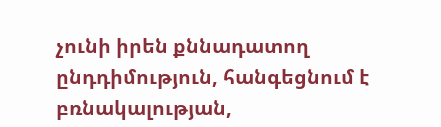չունի իրեն քննադատող ընդդիմություն, հանգեցնում է բռնակալության,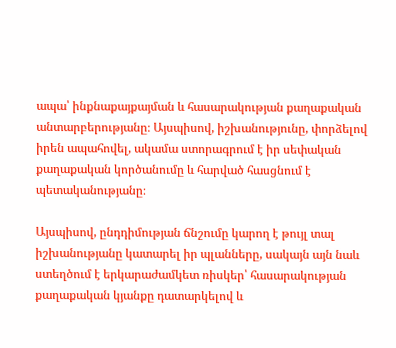ապա՝ ինքնաքայքայման և հասարակության քաղաքական անտարբերությանը։ Այսպիսով, իշխանությունը, փորձելով իրեն ապահովել, ակամա ստորագրում է իր սեփական քաղաքական կործանումը և հարված հասցնում է պետականությանը։

Այսպիսով, ընդդիմության ճնշումը կարող է թույլ տալ իշխանությանը կատարել իր պլանները, սակայն այն նաև ստեղծում է երկարաժամկետ ռիսկեր՝ հասարակության քաղաքական կյանքը դատարկելով և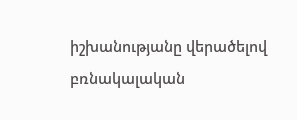իշխանությանը վերածելով բռնակալական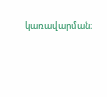կառավարման։